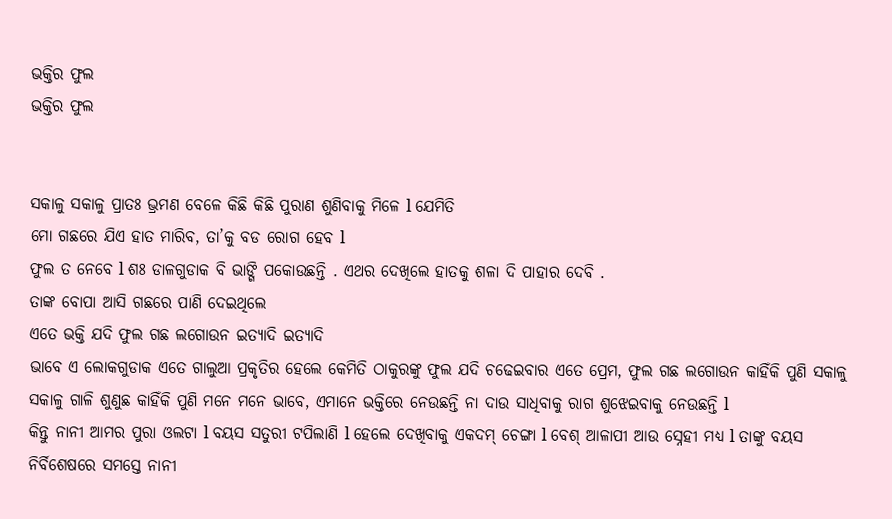ଭକ୍ତିର ଫୁଲ
ଭକ୍ତିର ଫୁଲ


ସକାଳୁ ସକାଳୁ ପ୍ରାତଃ ଭ୍ରମଣ ବେଳେ କିଛି କିଛି ପୁରାଣ ଶୁଣିବାକୁ ମିଳେ l ଯେମିତି
ମୋ ଗଛରେ ଯିଏ ହାତ ମାରିବ, ତା’କୁ ବଡ ରୋଗ ହେବ l
ଫୁଲ ତ ନେବେ l ଶଃ ଡାଳଗୁଡାକ ବି ଭାଙ୍ଗି ପକୋଉଛନ୍ତି . ଏଥର ଦେଖିଲେ ହାତକୁ ଶଳା ଦି ପାହାର ଦେବି .
ତାଙ୍କ ବୋପା ଆସି ଗଛରେ ପାଣି ଦେଇଥିଲେ
ଏତେ ଭକ୍ତି ଯଦି ଫୁଲ ଗଛ ଲଗୋଉନ ଇତ୍ୟାଦି ଇତ୍ୟାଦି
ଭାବେ ଏ ଲୋକଗୁଡାକ ଏତେ ଗାଲୁଆ ପ୍ରକୃତିର ହେଲେ କେମିତି ଠାକୁରଙ୍କୁ ଫୁଲ ଯଦି ଚଢେଇବାର ଏତେ ପ୍ରେମ, ଫୁଲ ଗଛ ଲଗୋଉନ କାହିଁକି ପୁଣି ସକାଳୁ ସକାଳୁ ଗାଳି ଶୁଣୁଛ କାହିଁକି ପୁଣି ମନେ ମନେ ଭାବେ, ଏମାନେ ଭକ୍ତିରେ ନେଉଛନ୍ତି ନା ଦାଉ ସାଧିବାକୁ ରାଗ ଶୁଝେଇବାକୁ ନେଉଛନ୍ତି l
କିନ୍ତୁ ନାନୀ ଆମର ପୁରା ଓଲଟା l ବୟସ ସତୁରୀ ଟପିଲାଣି l ହେଲେ ଦେଖିବାକୁ ଏକଦମ୍ ଚେଙ୍ଗା l ବେଶ୍ ଆଳାପୀ ଆଉ ସ୍ନେହୀ ମଧ୍ୟ l ତାଙ୍କୁ ବୟସ ନିର୍ବିଶେଷରେ ସମସ୍ତେ ନାନୀ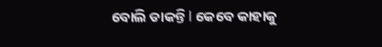ବୋଲି ଡାକନ୍ତି l କେବେ କାହାକୁ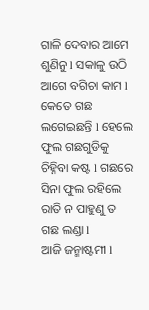ଗାଳି ଦେବାର ଆମେ ଶୁଣିନୁ l ସକାଳୁ ଉଠି ଆଗେ ବଗିଚା କାମ l କେତେ ଗଛ ଲଗେଇଛନ୍ତି l ହେଲେ ଫୁଲ ଗଛଗୁଡିକୁ ଚିହ୍ନିବା କଷ୍ଟ l ଗଛରେ ସିନା ଫୁଲ ରହିଲେ ରାତି ନ ପାହୁଣୁ ତ ଗଛ ଲଣ୍ଡା l
ଆଜି ଜନ୍ମାଷ୍ଟମୀ l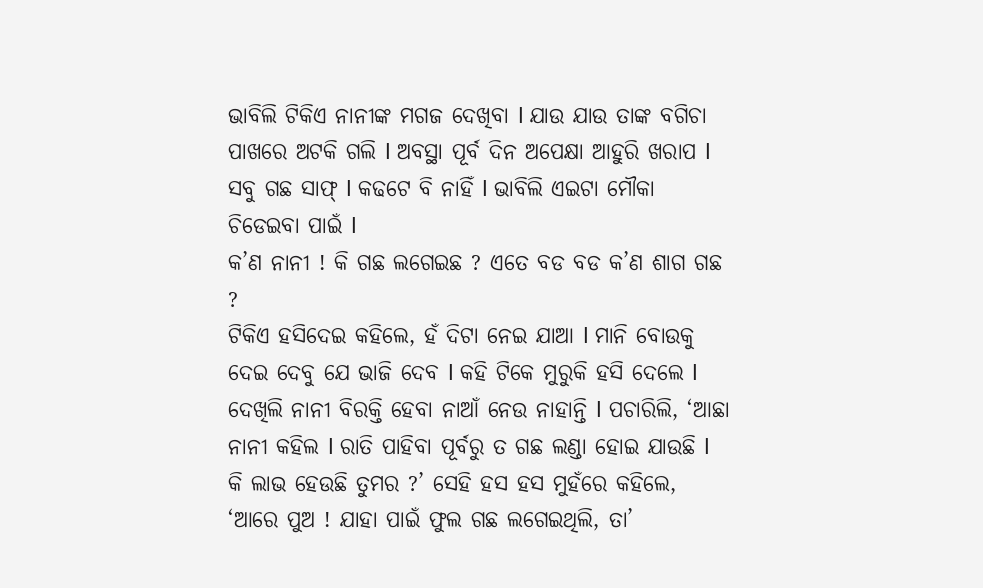ଭାବିଲି ଟିକିଏ ନାନୀଙ୍କ ମଗଜ ଦେଖିବା l ଯାଉ ଯାଉ ତାଙ୍କ ବଗିଚା ପାଖରେ ଅଟକି ଗଲି l ଅବସ୍ଥା ପୂର୍ବ ଦିନ ଅପେକ୍ଷା ଆହୁରି ଖରାପ l ସବୁ ଗଛ ସାଫ୍ l କଢଟେ ବି ନାହିଁ l ଭାବିଲି ଏଇଟା ମୌକା ଚିଡେଇବା ପାଇଁ l
କ’ଣ ନାନୀ ! କି ଗଛ ଲଗେଇଛ ? ଏତେ ବଡ ବଡ କ’ଣ ଶାଗ ଗଛ ?
ଟିକିଏ ହସିଦେଇ କହିଲେ, ହଁ ଦିଟା ନେଇ ଯାଆ l ମାନି ବୋଉକୁ ଦେଇ ଦେବୁ ଯେ ଭାଜି ଦେବ l କହି ଟିକେ ମୁରୁକି ହସି ଦେଲେ l ଦେଖିଲି ନାନୀ ବିରକ୍ତି ହେବା ନାଆଁ ନେଉ ନାହାନ୍ତି l ପଚାରିଲି, ‘ଆଛା ନାନୀ କହିଲ l ରାତି ପାହିବା ପୂର୍ବରୁ ତ ଗଛ ଲଣ୍ଡା ହୋଇ ଯାଉଛି l କି ଲାଭ ହେଉଛି ତୁମର ?’ ସେହି ହସ ହସ ମୁହଁରେ କହିଲେ, ‘ଆରେ ପୁଅ ! ଯାହା ପାଇଁ ଫୁଲ ଗଛ ଲଗେଇଥିଲି, ତା’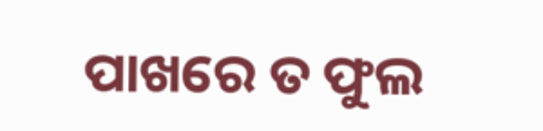ପାଖରେ ତ ଫୁଲ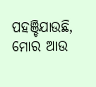ପହଞ୍ଚିଯାଉଛି, ମୋର ଆଉ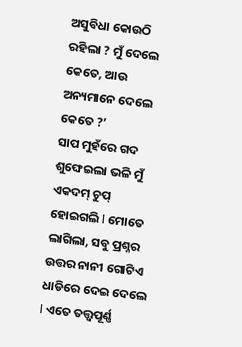ଅସୁବିଧା କୋଉଠି
ରହିଲା ? ମୁଁ ଦେଲେ କେତେ, ଆଉ ଅନ୍ୟମାନେ ଦେଲେ କେତେ ?’
ସାପ ମୁହଁରେ ଗଦ ଶୁଙ୍ଘେଇଲା ଭଳି ମୁଁ ଏକଦମ୍ ଚୁପ୍ ହୋଇଗଲି l ମୋତେ ଲାଗିଲା, ସବୁ ପ୍ରଶ୍ନର ଉତ୍ତର ନାନୀ ଗୋଟିଏ ଧାଡିରେ ଦେଇ ଦେଲେ l ଏତେ ତତ୍ତ୍ୱପୂର୍ଣ୍ଣ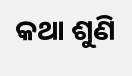କଥା ଶୁଣି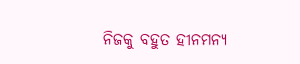ନିଜକୁ ବହୁତ ହୀନମନ୍ୟ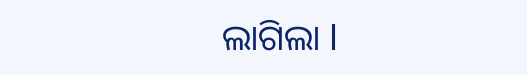ଲାଗିଲା l